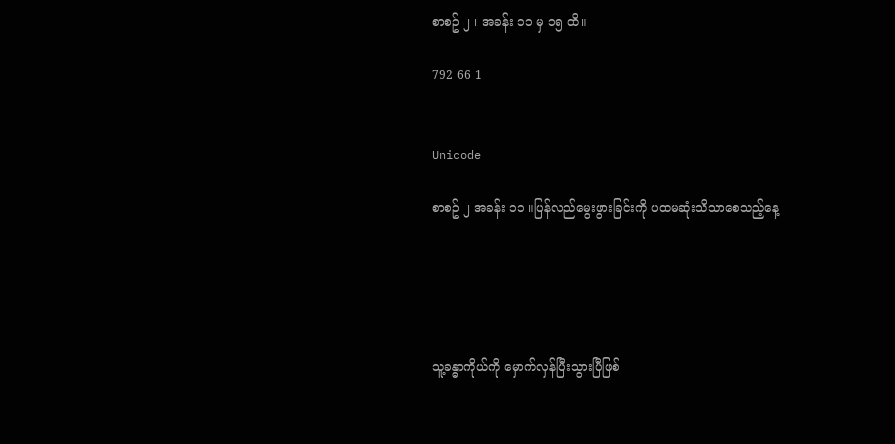စာစဥ် ၂ ၊ အခန်း ၁၁ မှ ၁၅ ထိ။

792 66 1


Unicode

စာစဥ် ၂ အခန်း ၁၁ ။ပြန်လည်မွေးဖွားခြင်းကို ပထမဆုံးသိသာစေသည့်နေ့





သူ့ခန္ဓာကိုယ်ကို မှောက်လှန်ပြီးသွားပြီဖြစ်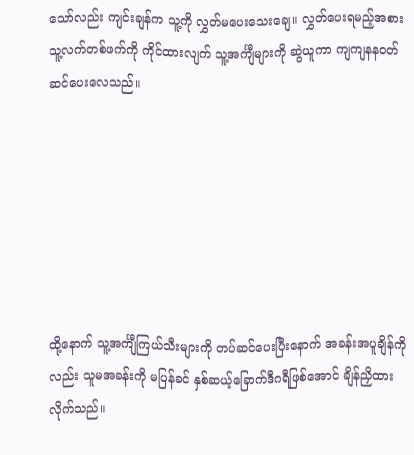သော်လည်း ကျင်းချန်က သူ့ကို လွှတ်မပေးသေးချေ။ လွှတ်ပေးရမည့်အစား သူ့လက်တစ်ဖက်ကို ကိုင်ထားလျက် သူ့အင်္ကျီများကို ဆွဲယူကာ ကျကျနနဝတ်ဆင်ပေးလေသည်။







ထို့နောက် သူ့အင်္ကျီကြယ်သီးများကို တပ်ဆင်ပေးပြီးနောက် အခန်းအပူချိန်ကိုလည်း သူမအခန်းကို မပြန်ခင် နှစ်ဆယ့်ခြောက်ဒီဂရီဖြစ်အောင် ချိန်ညှိထားလိုက်သည်။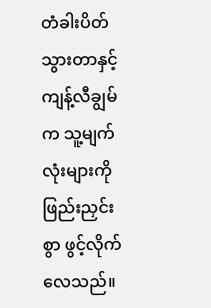တံခါးပိတ်သွားတာနှင့် ကျန့်လီချွမ်က သူ့မျက်လုံးများကို ဖြည်းညှင်းစွာ ဖွင့်လိုက်လေသည်။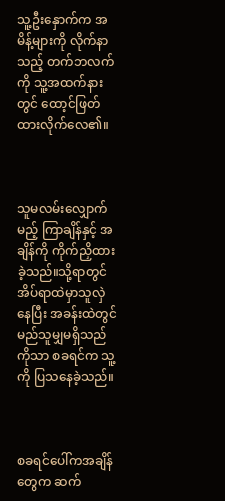သူ့ဦးနှောက်က အမိန့်များကို လိုက်နာသည့် တက်ဘလက်ကို သူ့အထက်နားတွင် ထော့င်ဖြတ်ထားလိုက်လေ၏။



သူမလမ်းလျှောက်မည့် ကြာချိန်နှင့် အချိန်ကို ကိုက်ညှိထားခဲ့သည်။သို့ရာတွင် အိပ်ရာထဲမှာသူလှဲနေပြီး အခန်းထဲတွင် မည်သူမျှမရှိသည်ကိုသာ စခရင်က သူ့ကို ပြသနေခဲ့သည်။



စခရင်ပေါ်ကအချိန်တွေက ဆက်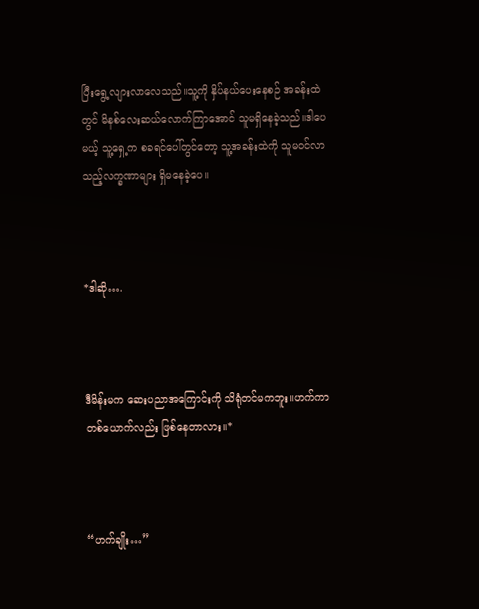ပြီးရွေ့လျားလာလေသည်။သူ့ကို နှိပ်နယ်ပေးနေစဉ် အခန်းထဲတွင် မိနစ်လေးဆယ်လောက်ကြာအောင် သူမရှိနေခဲ့သည်။ဒါပေမယ့် သူ့ရှေ့က စခရင်ပေါ်တွင်တော့ သူ့အခန်းထဲကို သူမဝင်လာသည့်လက္ခဏာများ ရှိမနေခဲ့ပေ။



*ဒါဆို….



ဒီမိန်းမက ဆေးပညာအကြောင်းကို သိရုံတင်မကဘူး။ဟက်ကာတစ်ယောက်လည်း ဖြစ်နေတာလား။*



“ဟက်ချိုး…”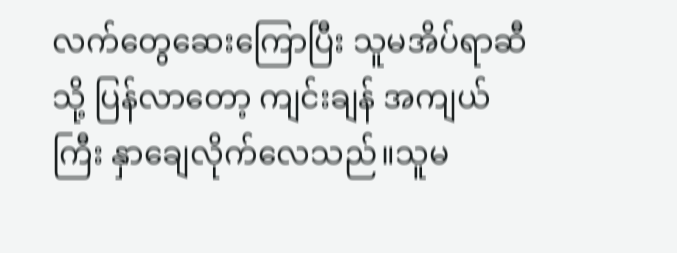လက်တွေဆေးကြောပြီး သူမအိပ်ရာဆီသို့ ပြန်လာတော့ ကျင်းချန် အကျယ်ကြီး နှာချေလိုက်လေသည်။သူမ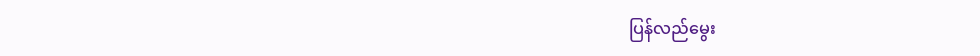ပြန်လည်မွေး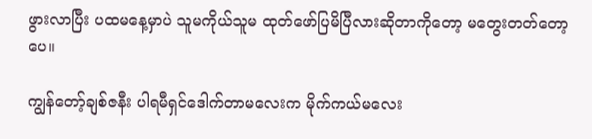ဖွားလာပြီး ပထမနေ့မှာပဲ သူမကိုယ်သူမ ထုတ်ဖော်ပြမိပြီလားဆိုတာကိုတော့ မတွေးတတ်တော့ပေ။

ကျွန်တော့်ချစ်ဇနီး ပါရမီရှင်ဒေါက်တာမလေးက မိုက်ကယ်မလေး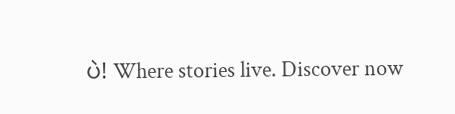ပဲ! Where stories live. Discover now